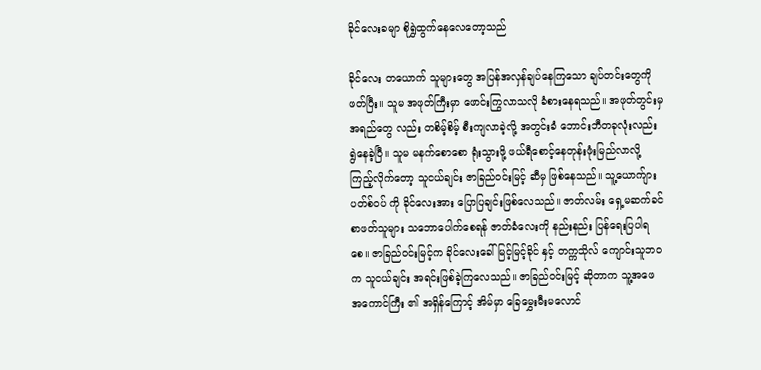ခိုင်လေးခမျာ စိုရွှဲထွက်နေလေတော့သည်

ခိုင်လေး တယောက် သူများတွေ အပြန်အလှန်ချပ်နေကြသော ချပ်တင်းတွေကို ဖတ်ပြီး။ သူမ အဖုတ်ကြီးမှာ ဖောင်းကြွလာသလို ခံစားနေရသည်။ အဖုတ်တွင်းမှ အရည်တွေ လည်း တစိမ့်စိမ့် စီးကျလာခဲ့လို့ အတွင်းခံ ဘောင်းဘီတခုလုံးလည်း ရွဲနေခဲ့ပြီ။ သူမ မနက်စောစော ရုံးသွားဖို့ ဖယ်ရီစောင့်နေတုန်းဖုံးမြည်လာလို့ ကြည့်လိုက်တော့ သူငယ်ချင်း ဇာခြည်ဝင်းမြင့် ဆီမှ ဖြစ်နေသည်။ သူ့ယောက်ျား ပတ်စ်ဝပ် ကို ခိုင်လေးအား ပြောပြချင်းဖြစ်လေသည်။ ဇာတ်လမ်း ရှေ့မဆက်ခင် စာဖတ်သူများ သဘောပေါက်စေရန် ဇာတ်ခံလေးကို နည်းနည်း ပြန်ရေးပြပါရစေ။ ဇာခြည်ဝင်းမြင့်က ခိုင်လေးခေါ် မြင့်မြင့်ခိုင် နှင့် တက္ကသိုလ် ကျောင်းသူဘဝက သူငယ်ချင်း အရင်းဖြစ်ခဲ့ကြလေသည်။ ဇာခြည်ဝင်းမြင့် ဆိုတာက သူ့အဖေ အကောင်ကြီး ၏ အရှိန်ကြောင့် အိမ်မှာ ခြေမွှေးမီးမလောင်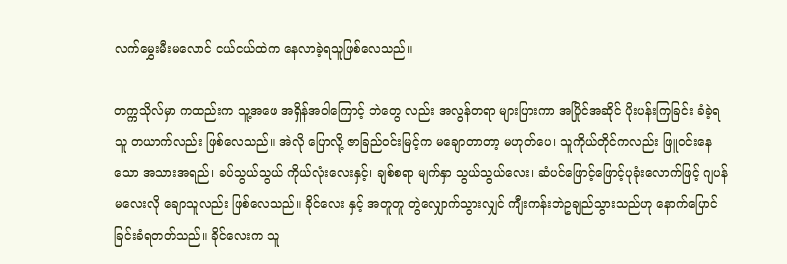လက်မွှေးမီးမလောင် ငယ်ငယ်ထဲက နေလာခဲ့ရသူဖြစ်လေသည်။

တက္ကသိုလ်မှာ ကထည်းက သူ့အဖေ အရှိန်အဝါကြောင့် ဘဲတွေ လည်း အလွန်တရာ များပြားကာ အပြိုင်အဆိုင် ပိုးပန်းကြခြင်း ခံခဲ့ရသူ တယာက်လည်း ဖြစ်လေသည်။ အဲလို ပြောလို့ ဇာခြည်ဝင်းမြင့်က မချောတာတာ့ မဟုတ်ပေ၊ သူကိုယ်တိုင်ကလည်း ဖြူဝင်းနေသော အသားအရည်၊ ခပ်သွယ်သွယ် ကိုယ်လုံးလေးနှင့်၊ ချစ်စရာ မျက်နှာ သွယ်သွယ်လေး၊ ဆံပင်ဖြောင့်ဖြောင့်ပုခုံးလောက်ဖြင့် ဂျပန်မလေးလို ချောသူလည်း ဖြစ်လေသည်။ ခိုင်လေး နှင့် အတူတူ တွဲလျှောက်သွားလျှင် ကျီးကန်းဘဲဥချည်သွားသည်ဟု နောက်ပြောင်ခြင်းခံရတတ်သည်။ ခိုင်လေးက သူ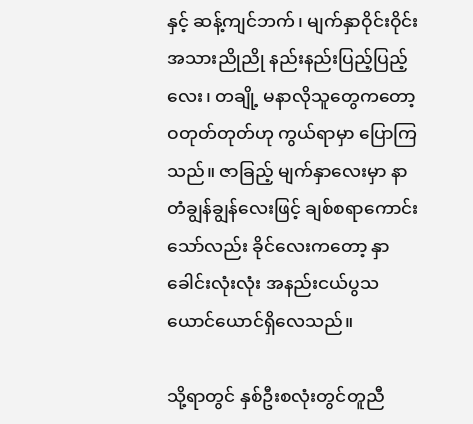နှင့် ဆန့်ကျင်ဘက်၊ မျက်နှာဝိုင်းဝိုင်း အသားညိုညို နည်းနည်းပြည့်ပြည့်လေး၊ တချို့ မနာလိုသူတွေကတော့ ဝတုတ်တုတ်ဟု ကွယ်ရာမှာ ပြောကြသည်။ ဇာခြည့် မျက်နှာလေးမှာ နာတံချွန်ချွန်လေးဖြင့် ချစ်စရာကောင်းသော်လည်း ခိုင်လေးကတော့ နှာခေါင်းလုံးလုံး အနည်းငယ်ပွသယောင်ယောင်ရှိလေသည်။

သို့ရာတွင် နှစ်ဦးစလုံးတွင်တူညီ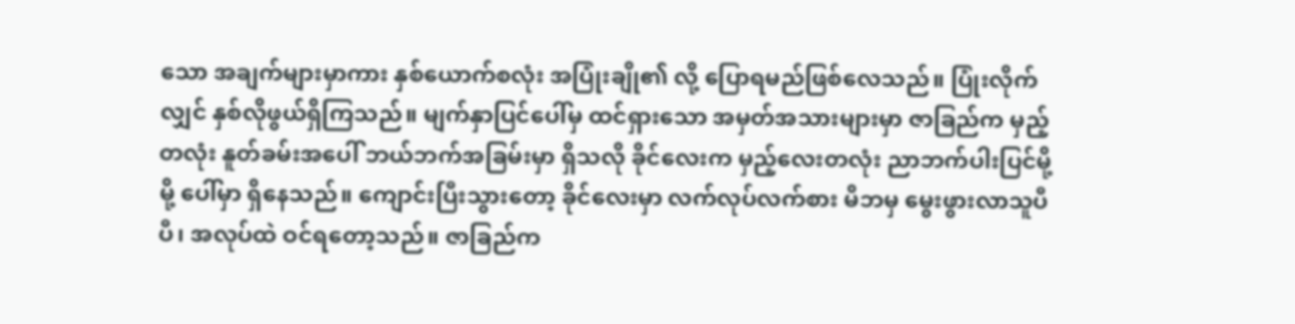သော အချက်များမှာကား နှစ်ယောက်စလုံး အပြုံးချို၏ လို့ ပြောရမည်ဖြစ်လေသည်။ ပြုံးလိုက်လျှင် နှစ်လိုဖွယ်ရှိကြသည်။ မျက်နှာပြင်ပေါ်မှ ထင်ရှားသော အမှတ်အသားများမှာ ဇာခြည်က မှည့်တလုံး နူတ်ခမ်းအပေါ် ဘယ်ဘက်အခြမ်းမှာ ရှိသလို ခိုင်လေးက မှည့်လေးတလုံး ညာဘက်ပါးပြင်မို့မို့ ပေါ်မှာ ရှိနေသည်။ ကျောင်းပြီးသွားတော့ ခိုင်လေးမှာ လက်လုပ်လက်စား မိဘမှ မွေးဖွားလာသူပီပီ၊ အလုပ်ထဲ ဝင်ရတော့သည်။ ဇာခြည်က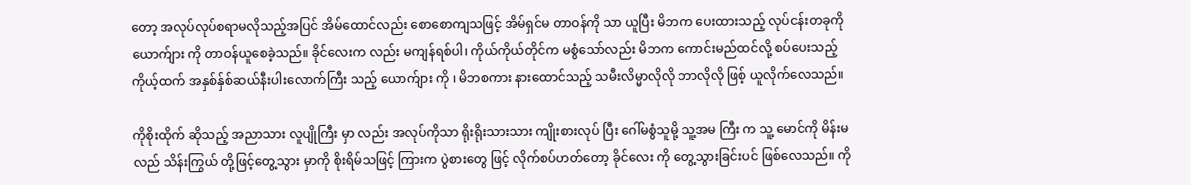တော့ အလုပ်လုပ်စရာမလိုသည့်အပြင် အိမ်ထောင်လည်း စောစောကျသဖြင့် အိမ်ရှင်မ တာဝန်ကို သာ ယူပြီး မိဘက ပေးထားသည့် လုပ်ငန်းတခုကို ယောက်ျား ကို တာဝန်ယူစေခဲ့သည်။ ခိုင်လေးက လည်း မကျန်ရစ်ပါ၊ ကိုယ်ကိုယ်တိုင်က မစွံသော်လည်း မိဘက ကောင်းမည်ထင်လို့ စပ်ပေးသည့် ကိုယ့်ထက် အနှစ်န်ှစ်ဆယ်နီးပါးလောက်ကြီး သည့် ယောက်ျား ကို ၊ မိဘစကား နားထောင်သည့် သမီးလိမ္မာလိုလို ဘာလိုလို ဖြစ့် ယူလိုက်လေသည်။

ကိုစိုးထိုက် ဆိုသည့် အညာသား လူပျိုကြီး မှာ လည်း အလုပ်ကိုသာ ရိုးရိုးသားသား ကျိုးစားလုပ် ပြီး ဂေါ်မစွံသူမို့ သူ့အမ ကြီး က သူ့ မောင်ကို မိန်းမလည် သိန်းကြွယ် တို့ဖြင့်တွေ့သွား မှာကို စိုးရိမ်သဖြင့် ကြားက ပွဲစားတွေ ဖြင့် လိုက်စပ်ဟတ်တော့ ခိုင်လေး ကို တွေ့သွားခြင်းပင် ဖြစ်လေသည်။ ကို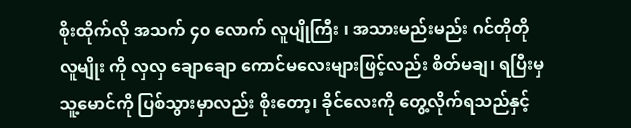စိုးထိုက်လို အသက် ၄၀ လောက် လူပျိုကြီး ၊ အသားမည်းမည်း ဂင်တိုတို လူမျိုး ကို လှလှ ချောချော ကောင်မလေးများဖြင့်လည်း စိတ်မချ၊ ရပြီးမှ သူ့မောင်ကို ပြစ်သွားမှာလည်း စိုးတော့၊ ခိုင်လေးကို တွေ့လိုက်ရသည်နှင့်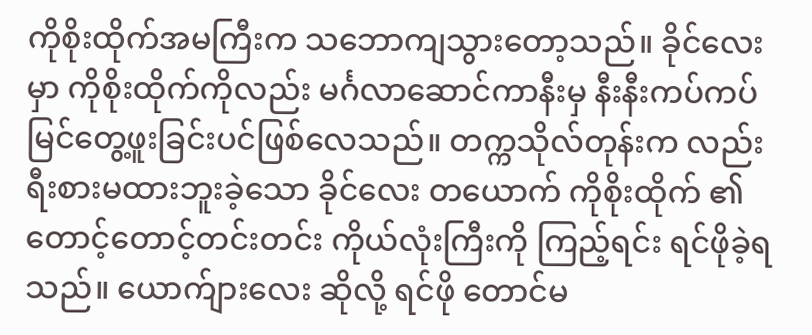ကိုစိုးထိုက်အမကြီးက သဘောကျသွားတော့သည်။ ခိုင်လေး မှာ ကိုစိုးထိုက်ကိုလည်း မင်္ဂလာဆောင်ကာနီးမှ နီးနီးကပ်ကပ် မြင်တွေ့ဖူးခြင်းပင်ဖြစ်လေသည်။ တက္ကသိုလ်တုန်းက လည်း ရီးစားမထားဘူးခဲ့သော ခိုင်လေး တယောက် ကိုစိုးထိုက် ၏ တောင့်တောင့်တင်းတင်း ကိုယ်လုံးကြီးကို ကြည့်ရင်း ရင်ဖိုခဲ့ရသည်။ ယောက်ျားလေး ဆိုလို့ ရင်ဖို တောင်မ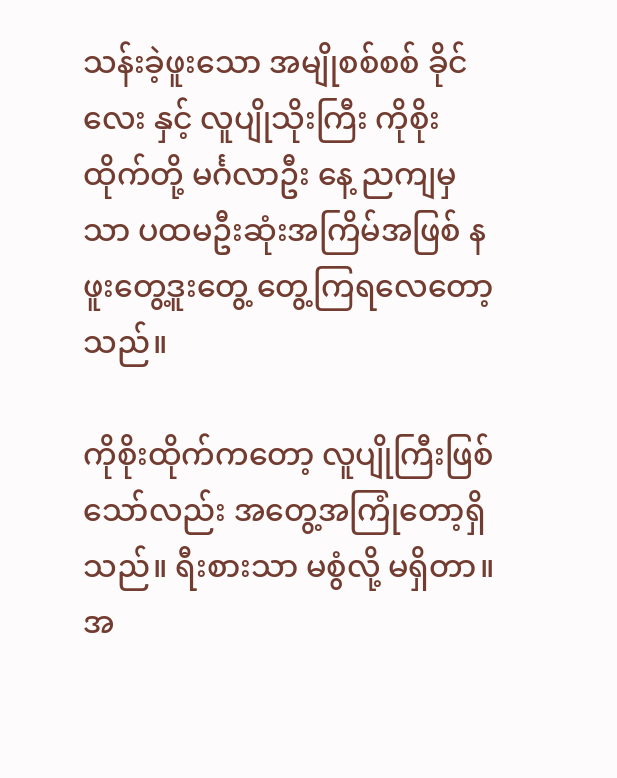သန်းခဲ့ဖူးသော အမျိုစစ်စစ် ခိုင်လေး နှင့် လူပျိုသိုးကြီး ကိုစိုးထိုက်တို့ မင်္ဂလာဦး နေ့ ညကျမှ သာ ပထမဦးဆုံးအကြိမ်အဖြစ် နဖူးတွေ့ဒူးတွေ့ တွေ့ကြရလေတော့သည်။

ကိုစိုးထိုက်ကတော့ လူပျိုကြီးဖြစ်သော်လည်း အတွေ့အကြုံတော့ရှိသည်။ ရီးစားသာ မစွံလို့ မရှိတာ။ အ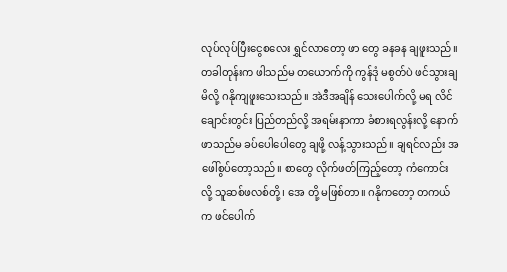လုပ်လုပ်ပြီးငွေစလေး ရွှင်လာတော့ ဖာ တွေ ခနခန ချဖူးသည်။ တခါတုန်းက ဖါသည်မ တယောက်ကို ကွန်ဒုံ မစွတ်ပဲ ဖင်သွားချမိလို့ ဂနိုကျဖူးသေးသည်။ အဲဒီအချိန် သေးပေါက်လို့ မရ လိင်ချောင်းတွင်း ပြည်တည်လို့ အရမ်းနာကာ ခံစားရလွန်းလို့ နောက်ဖာသည်မ ခပ်ပေါပေါတွေ ချဖို့ လန့်သွားသည်။ ချရင်လည်း အဖေါ်စွပ်တော့သည်။ စာတွေ လိုက်ဖတ်ကြည့်တော့ ကံကောင်းလို့ သူဆစ်ဖလစ်တို့၊ အေ တို့ မဖြစ်တာ။ ဂနိုကတော့ တကယ်က ဖင်ပေါက်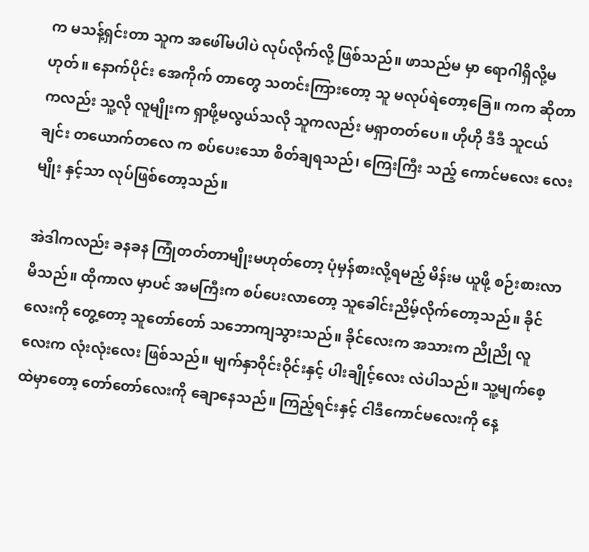က မသန့်ရှင်းတာ သူက အဖေါ်မပါပဲ လုပ်လိုက်လို့ ဖြစ်သည်။ ဖာသည်မ မှာ ရောဂါရှိလို့မဟုတ်။ နောက်ပိုင်း အေကိုက် တာတွေ သတင်းကြားတော့ သူ မလုပ်ရဲတော့ခြေ။ ကက ဆိုတာကလည်း သူ့လို လူမျိုးက ရှာဖို့မလွယ်သလို သူကလည်း မရှာတတ်ပေ။ ဟိုဟို ဒီဒီ သူငယ်ချင်း တယောက်တလေ က စပ်ပေးသော စိတ်ချရသည်၊ ကြေးကြီး သည့် ကောင်မလေး လေးမျိုး နှင့်သာ လုပ်ဖြစ်တော့သည်။

အဲဒါကလည်း ခနခန ကြုံတတ်တာမျိုးမဟုတ်တော့ ပုံမှန်စားလို့ရမည့် မိန်းမ ယူဖို့ စဉ်းစားလာမိသည်။ ထိုကာလ မှာပင် အမကြီးက စပ်ပေးလာတော့ သူခေါင်းညိမ့်လိုက်တော့သည်။ ခိုင်လေးကို တွေ့တော့ သူတော်တော် သဘောကျသွားသည်။ ခိုင်လေးက အသားက ညိုညို လူလေးက လုံးလုံးလေး ဖြစ်သည်။ မျက်နှာဝိုင်းဝိုင်းနှင့် ပါးချိုင့်လေး လဲပါသည်။ သူ့မျက်စေ့ထဲမှာတော့ တော်တော်လေးကို ချောနေသည်။ ကြည့်ရင်းနှင့် ငါဒီကောင်မလေးကို နေ့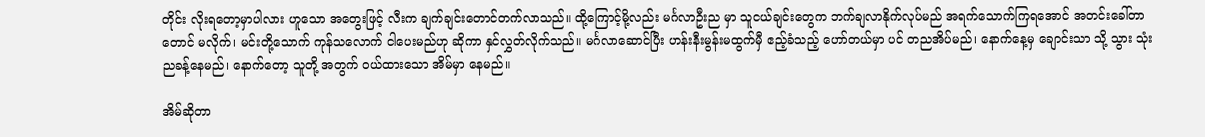တိုင်း လိုးရတော့မှာပါလား ဟူသော အတွေးဖြင့် လီးက ချက်ချင်းတောင်တက်လာသည်။ ထို့ကြောင့်မို့လည်း မင်္ဂလာဦးည မှာ သူငယ်ချင်းတွေက ဘက်ချလာနိုက်လုပ်မည် အရက်သောက်ကြရအောင် အတင်းခေါ်တာတောင် မလိုက်၊ မင်းတို့သောက် ကုန်သလောက် ငါပေးမည်ဟု ဆိုကာ နှင်လွှတ်လိုက်သည်။ မင်္ဂလာဆောင်ပြီး ဟန်းနီးမွန်းမထွက်မှီ ဧည့်ခံသည့် ဟော်တယ်မှာ ပင် တညအိပ်မည်၊ နောက်နေ့မှ ချောင်းသာ သို့ သွား သုံးညခန့်နေမည်၊ နောက်တော့ သူတို့ အတွက် ဝယ်ထားသော အိမ်မှာ နေမည်။

အိမ်ဆိုတာ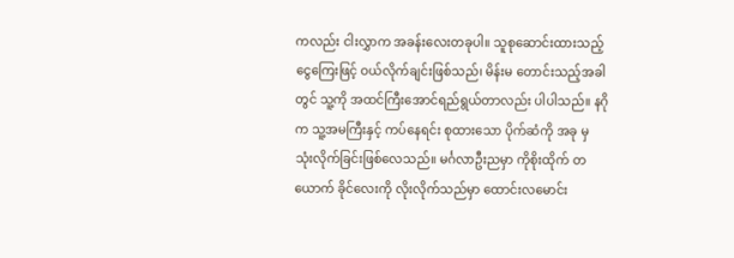ကလည်း ငါးလွှာက အခန်းလေးတခုပါ။ သူစုဆောင်းထားသည့် ငွေကြေးဖြင့် ဝယ်လိုက်ချင်းဖြစ်သည်၊ မိန်းမ တောင်းသည့်အခါ တွင် သူ့ကို အထင်ကြီးအောင်ရည်ရွယ်တာလည်း ပါပါသည်။ နဂိုက သူ့အမကြီးနှင့် ကပ်နေရင်း စုထားသော ပိုက်ဆံကို အခု မှ သုံးလိုက်ခြင်းဖြစ်လေသည်။ မင်္ဂလာဦးညမှာ ကိုစိုးထိုက် တယောက် ခိုင်လေးကို လိုးလိုက်သည်မှာ ထောင်းလမောင်း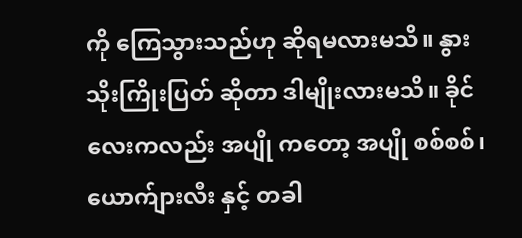ကို ကြေသွားသည်ဟု ဆိုရမလားမသိ။ နွားသိုးကြိုးပြတ် ဆိုတာ ဒါမျိုးလားမသိ။ ခိုင်လေးကလည်း အပျို ကတော့ အပျို စစ်စစ်၊ ယောက်ျားလီး နှင့် တခါ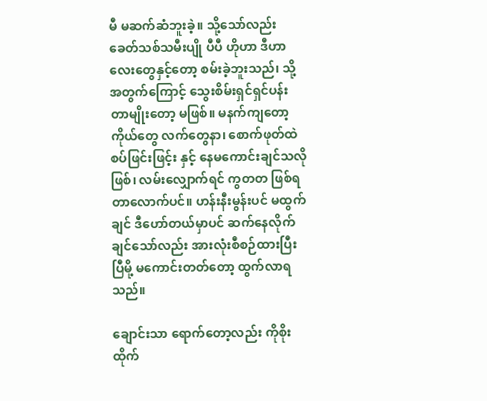မီ မဆက်ဆံဘူးခဲ့။ သို့သော်လည်း ခေတ်သစ်သမီးပျို ပီပီ ဟိုဟာ ဒီဟာလေးတွေနှင့်တော့ စမ်းခဲ့ဘူးသည်၊ သို့အတွက်ကြောင့် သွေးစိမ်းရှင်ရှင်ပန်းတာမျိုးတော့ မဖြစ်။ မနက်ကျတော့ ကိုယ်တွေ လက်တွေနာ၊ စောက်ဖုတ်ထဲ စပ်ဖြင်းဖြင့်း နှင့် နေမကောင်းချင်သလို ဖြစ်၊ လမ်းလျှောက်ရင် ကွတတ ဖြစ်ရတာလောက်ပင်။ ဟန်းနီးမွန်းပင် မထွက်ချင် ဒီဟော်တယ်မှာပင် ဆက်နေလိုက်ချင်သော်လည်း အားလုံးစီစဉ်ထားပြီးပြီမို့ မကောင်းတတ်တော့ ထွက်လာရသည်။

ချောင်းသာ ရောက်တော့လည်း ကိုစိုးထိုက်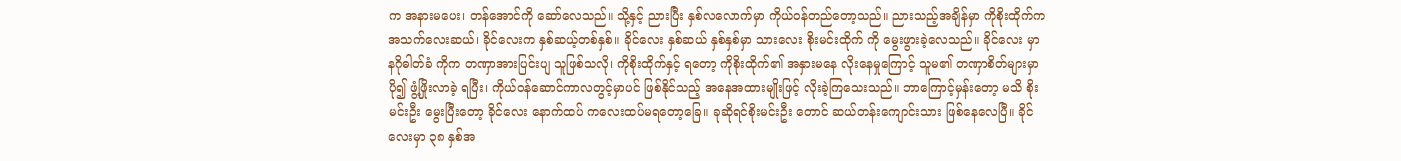က အနားမပေး၊ တန်အောင်ကို ဆော်လေသည်။ သို့နှင့် ညားပြီး နှစ်လလောက်မှာ ကိုယ်ဝန်တည်တော့သည်။ ညားသည့်အချိန်မှာ ကိုစိုးထိုက်က အသက်လေးဆယ်၊ ခိုင်လေးက နှစ်ဆယ့်တစ်နှစ်။ ခိုင်လေး နှစ်ဆယ် နှစ်နှစ်မှာ သားလေး စိုးမင်းထိုက် ကို မွေးဖွားခဲ့လေသည်။ ခိုင်လေး မှာ နဂိုဓါတ်ခံ ကိုက တဏှာအားပြင်းပျ သူဖြစ်သလို၊ ကိုစိုးထိုက်နှင့် ရတော့ ကိုစိုးထိုက်၏ အနှားမနေ လိုးနေမှုကြောင့် သူမ၏ တဏှာစိတ်များမှာ ပို၍ ဖွံ့ဖြိုးလာခဲ့ ရပြီး၊ ကိုယ်ဝန်ဆောင်ကာလတွင့်မှာပင် ဖြစ်နိုင်သည့် အနေအထားမျိုးဖြင့် လိုးခဲ့ကြသေးသည်။ ဘာကြောင့်မှန်းတော့ မသိ စိုးမင်းဦး မွေးပြီးတော့ ခိုင်လေး နောက်ထပ် ကလေးထပ်မရတော့ခြေ။ ခုဆိုရင်စိုးမင်းဦး တောင် ဆယ်တန်းကျောင်းသား ဖြစ်နေလေပြီ။ ခိုင်လေးမှာ ၃၈ နှစ်အ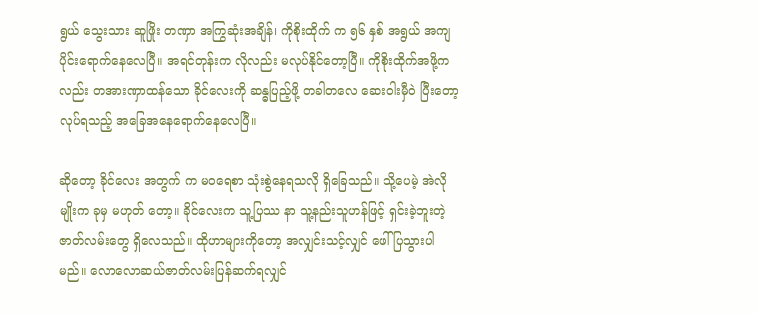ရွယ် သွေးသား ဆူဖြိုး တဏှာ အကြွဆုံးအချိန်၊ ကိုစိုးထိုက် က ၅၆ နှစ် အရွယ် အကျပိုင်းရောက်နေလေပြီ။ အရင်တုန်းက လိုလည်း မလုပ်နိုင်တော့ပြီ။ ကိုစိုးထိုက်အဖို့ကလည်း တအားဏှာထန်သော ခိုင်လေးကို ဆန္ဓပြည့်ဖို့ တခါတလေ ဆေးဝါးမှီဝဲ ပြီးတော့ လုပ်ရသည့် အခြေအနေရောက်နေလေပြီ။

ဆိုတော့ ခိုင်လေး အတွက် က မဝရေစာ သုံးစွဲနေရသလို ရှိခြေသည်။ သို့ပေမဲ့ အဲလို မျိုးက ခုမှ မဟုတ် တော့။ ခိုင်လေးက သူ့ပြဿ နာ သူ့နည်းသူဟန်ဖြင့် ရှင်းခဲ့ဘူးတဲ့ ဇာတ်လမ်းတွေ ရှိလေသည်။ ထိုဟာများကိုတော့ အလျှင်းသင့်လျှင် ဖေါ်ပြသွားပါမည်။ လောလောဆယ်ဇာတ်လမ်းပြန်ဆက်ရလျှင်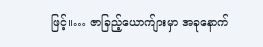ဖြင့်။… ဇာခြည့်ယောက်ျားမှာ အခုနောက်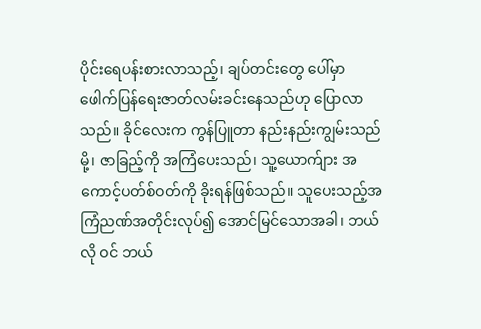ပိုင်းရေပန်းစားလာသည့်၊ ချပ်တင်းတွေ ပေါ်မှာ ဖေါက်ပြန်ရေးဇာတ်လမ်းခင်းနေသည်ဟု ပြောလာသည်။ ခိုင်လေးက ကွန်ပြူတာ နည်းနည်းကျွမ်းသည်မို့၊ ဇာခြည့်ကို အကြံပေးသည်၊ သူ့ယောက်ျား အကောင့်ပတ်စ်ဝတ်ကို ခိုးရန်ဖြစ်သည်။ သူပေးသည့်အကြံညဏ်အတိုင်းလုပ်၍ အောင်မြင်သောအခါ၊ ဘယ်လို ဝင် ဘယ်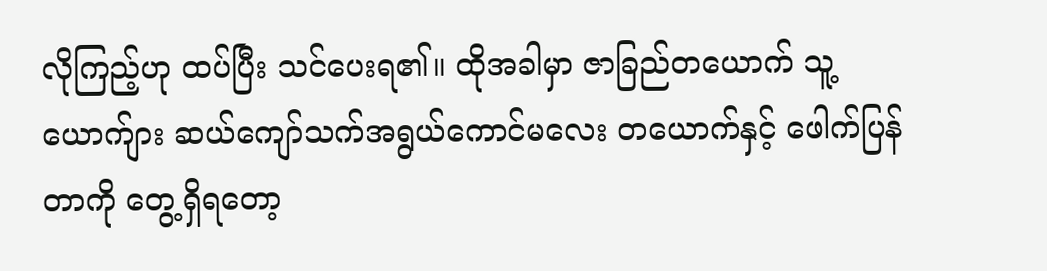လိုကြည့်ဟု ထပ်ပြီး သင်ပေးရ၏။ ထိုအခါမှာ ဇာခြည်တယောက် သူ့ယောက်ျား ဆယ်ကျော်သက်အရွယ်ကောင်မလေး တယောက်နှင့် ဖေါက်ပြန်တာကို တွေ့ရှိရတော့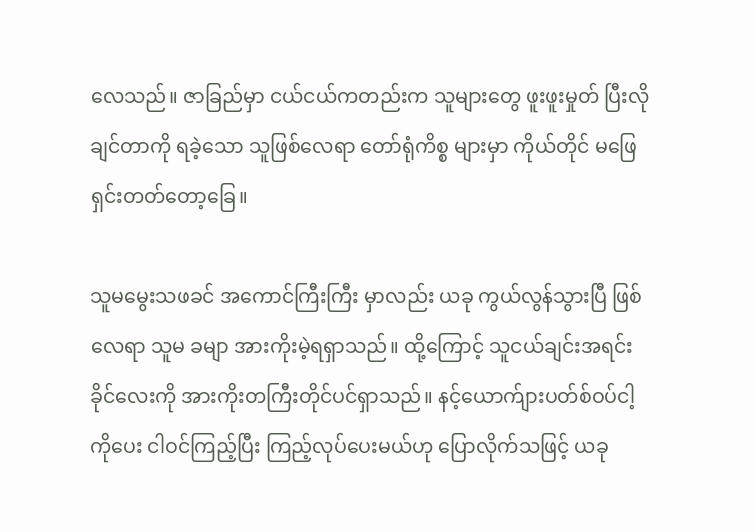လေသည်။ ဇာခြည်မှာ ငယ်ငယ်ကတည်းက သူများတွေ ဖူးဖူးမှုတ် ပြီးလိုချင်တာကို ရခဲ့သော သူဖြစ်လေရာ တော်ရုံကိစ္စ များမှာ ကိုယ်တိုင် မဖြေရှင်းတတ်တော့ခြေ။

သူမမွေးသဖခင် အကောင်ကြီးကြီး မှာလည်း ယခု ကွယ်လွန်သွားပြီ ဖြစ်လေရာ သူမ ခမျာ အားကိုးမဲ့ရရှာသည်။ ထို့ကြောင့် သူငယ်ချင်းအရင်း ခိုင်လေးကို အားကိုးတကြီးတိုင်ပင်ရှာသည်။ နင့်ယောက်ျားပတ်စ်ဝပ်ငါ့ကိုပေး ငါဝင်ကြည့်ပြီး ကြည့်လုပ်ပေးမယ်ဟု ပြောလိုက်သဖြင့် ယခု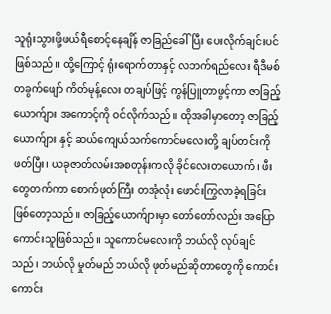သူရုံးသွားဖို့ဖယ်ရီစောင့်နေချိန် ဇာခြည်ခေါ်ပြီး ပေးလိုက်ချင်းပင်ဖြစ်သည်။ ထို့ကြောင့် ရုံးရောက်တာနှင့် လဘက်ရည်လေး ရီဒီမစ် တခွက်ဖျော် ကိတ်မုန့်လေး တချပ်ဖြင့် ကွန်ပြူတာဖွင့်ကာ ဇာခြည့်ယောက်ျား အကောင့်ကို ဝင်လိုက်သည်။ ထိုအခါမှာတော့ ဇာခြည့်ယောက်ျား နှင့် ဆယ်ကျေယ်သက်ကောင်မလေးတို့ ချပ်တင်းကို ဖတ်ပြီး၊ ယခုဇာတ်လမ်းအစတုန်းကလို ခိုင်လေးတယောက်၊ ဖီးတွေတက်ကာ စောက်ဖုတ်ကြီး တအုံလုံး ဖောင်းကြွလာခဲ့ရခြင်း ဖြစ်တော့သည်။ ဇာခြည့်ယောက်ျားမှာ တော်တော်လည်း အပြောကောင်းသူဖြစ်သည်။ သူကောင်မလေးကို ဘယ်လို လုပ်ချင်သည်၊ ဘယ်လို မှုတ်မည် ဘယ်လို ဖုတ်မည်ဆိုတာတွေကို ကောင်းကောင်း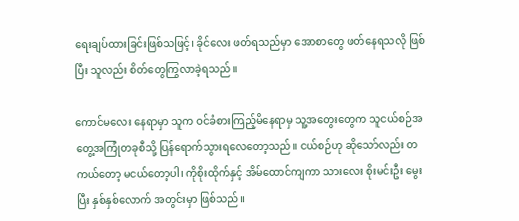ရေးချပ်ထားခြင်းဖြစ်သဖြင့်၊ ခိုင်လေး ဖတ်ရသည်မှာ အောစာတွေ ဖတ်နေရသလို ဖြစ်ပြီး သူလည်း စိတ်တွေကြွလာခဲ့ရသည်။

ကောင်မလေး နေရာမှာ သူက ဝင်ခံစားကြည့်မိနေရာမှ သူ့အတွေးတွေက သူငယ်စဉ်အတွေ့အကြုံတခုစီသို့ ပြန်ရောက်သွားရလေတော့သည်။ ငယ်စဉ်ဟု ဆိုသော်လည်း တကယ်တော့ မငယ်တော့ပါ၊ ကိုစိုးထိုက်နှင့် အိမ်ထောင်ကျကာ သားလေး စိုးမင်းဦး မွေးပြီး နှစ်နှစ်လောက် အတွင်းမှာ ဖြစ်သည်။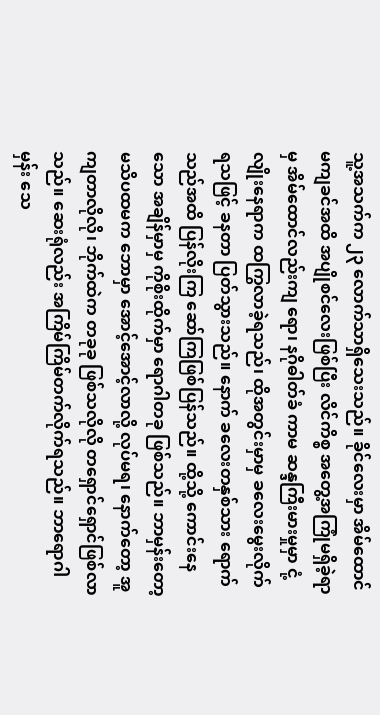သူ့အသက်က ၂၃ လောက်သာရှိသေးသည်။ ခိုင်လေးမှာ အိမ်ထောင်မကျခင်အထိ အပျိုစင်လေးဖြစ်ပြီး လိင်ကိစ္စ အတွေ့အကြုံမရှိခဲ့ရာမှ အိမ်ထောင်လည်းကျ ရော၊ နဂိုဓါတ်ခံ ကာမ ဆန္ဒကြီးမားမှုမှာ ငုံ့လျိုးနေရာက ထကြွလာခဲ့ရသည်၊ ထိုအတွင်းမှာမှ ခလေးမွေးလိုက် ရသဖြင့် ခနတာ ပြတ်သွားသည်။ နောက် ခလေးတနှစ်သား ရောက်သည်အထိ ပြန်လိုးကြ ဆော်ကြဖြစ်ပြန်သည်။ ထို့သို့ ကောင်းနေသော အချိန်မှာမှ ကိုစိုးထိုက်မှာ ရောဂါတခု ဖြစ်သည်။ ဘာမှန်းတော့မသိပထမက ဘောမှာ အောင့်အောင့်လာလို့ လုပ်မရ၊ နောက်တော့ အူကျတာလိုလို၊ ဘိုက်ထဲက တခုခု ဖြစ်သလိုလို တရှောင်ရှောင်ဖြစ်လာသည်။ ဆေးရုံလည်း အကြိမ်ကြိမ်တက်လိုက်ရသည်။ ဘာရောဂါမှန်း သေ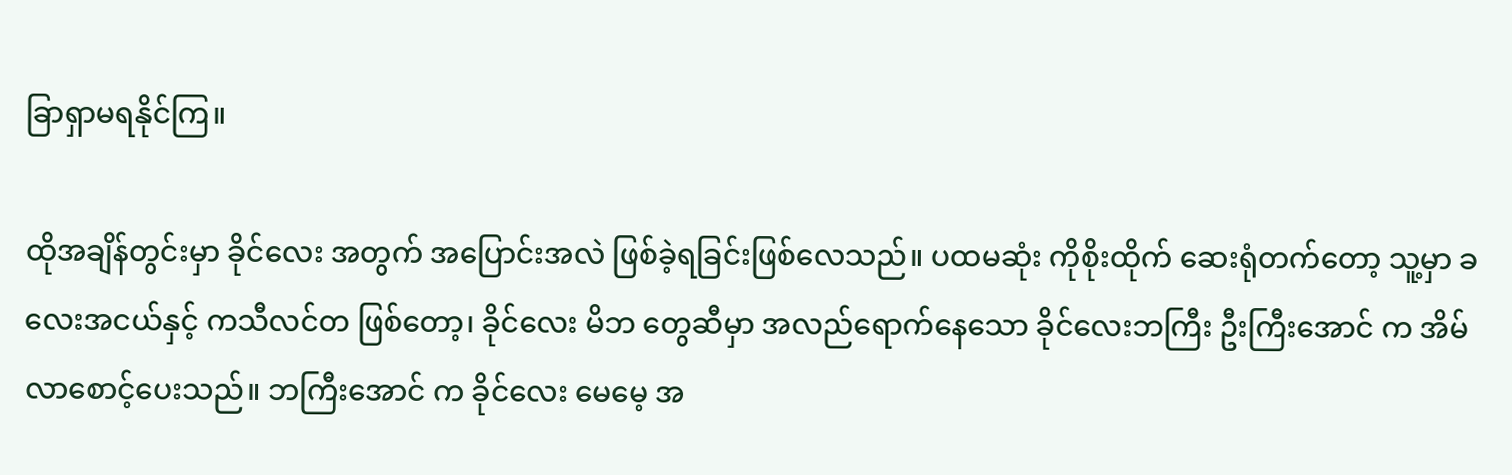ခြာရှာမရနိုင်ကြ။

ထိုအချိန်တွင်းမှာ ခိုင်လေး အတွက် အပြောင်းအလဲ ဖြစ်ခဲ့ရခြင်းဖြစ်လေသည်။ ပထမဆုံး ကိုစိုးထိုက် ဆေးရုံတက်တော့ သူ့မှာ ခလေးအငယ်နှင့် ကသီလင်တ ဖြစ်တော့၊ ခိုင်လေး မိဘ တွေဆီမှာ အလည်ရောက်နေသော ခိုင်လေးဘကြီး ဦးကြီးအောင် က အိမ်လာစောင့်ပေးသည်။ ဘကြီးအောင် က ခိုင်လေး မေမေ့ အ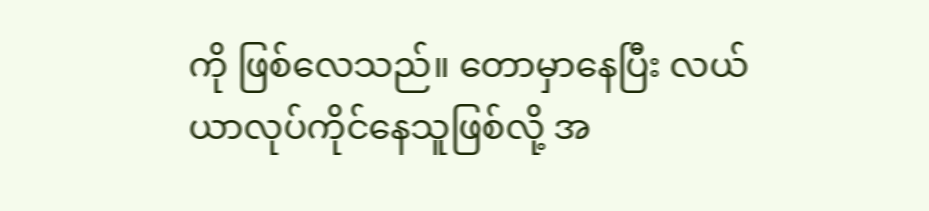ကို ဖြစ်လေသည်။ တောမှာနေပြီး လယ်ယာလုပ်ကိုင်နေသူဖြစ်လို့ အ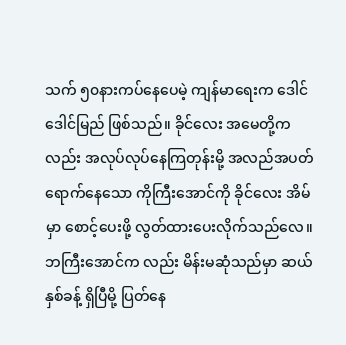သက် ၅၀နားကပ်နေပေမဲ့ ကျန်မာရေးက ဒေါင်ဒေါင်မြည် ဖြစ်သည်။ ခိုင်လေး အမေတို့က လည်း အလုပ်လုပ်နေကြတုန်းမို့ အလည်အပတ်ရောက်နေသော ကိုကြီးအောင်ကို ခိုင်လေး အိမ်မှာ စောင့်ပေးဖို့ လွတ်ထားပေးလိုက်သည်လေ။ ဘကြီးအောင်က လည်း မိန်းမဆုံသည်မှာ ဆယ်နှစ်ခန့် ရှိပြီမို့ ပြတ်နေ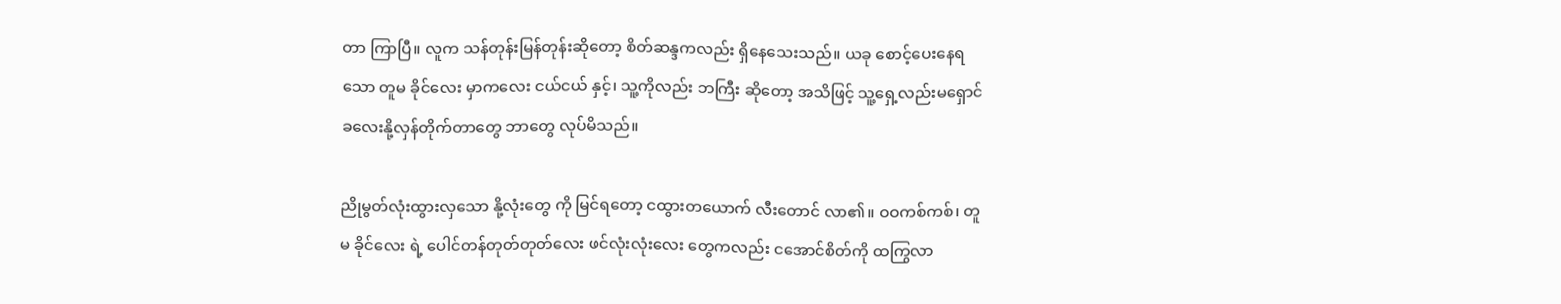တာ ကြာပြီ။ လူက သန်တုန်းမြန်တုန်းဆိုတော့ စိတ်ဆန္ဒကလည်း ရှိနေသေးသည်။ ယခု စောင့်ပေးနေရသော တူမ ခိုင်လေး မှာကလေး ငယ်ငယ် နှင့်၊ သူ့ကိုလည်း ဘကြီး ဆိုတော့ အသိဖြင့် သူ့ရှေ့လည်းမရှောင် ခလေးနို့လှန်တိုက်တာတွေ ဘာတွေ လုပ်မိသည်။

ညိုမွတ်လုံးထွားလှသော နို့လုံးတွေ ကို မြင်ရတော့ ငထွားတယောက် လီးတောင် လာ၏။ ဝဝကစ်ကစ်၊ တူမ ခိုင်လေး ရဲ့ ပေါင်တန်တုတ်တုတ်လေး ဖင်လုံးလုံးလေး တွေကလည်း ငအောင်စိတ်ကို ထကြွလာ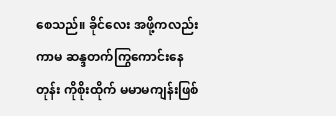စေသည်။ ခိုင်လေး အဖို့ကလည်း ကာမ ဆန္ဒတက်ကြွကောင်းနေတုန်း ကိုစိုးထိုက် မမာမကျန်းဖြစ်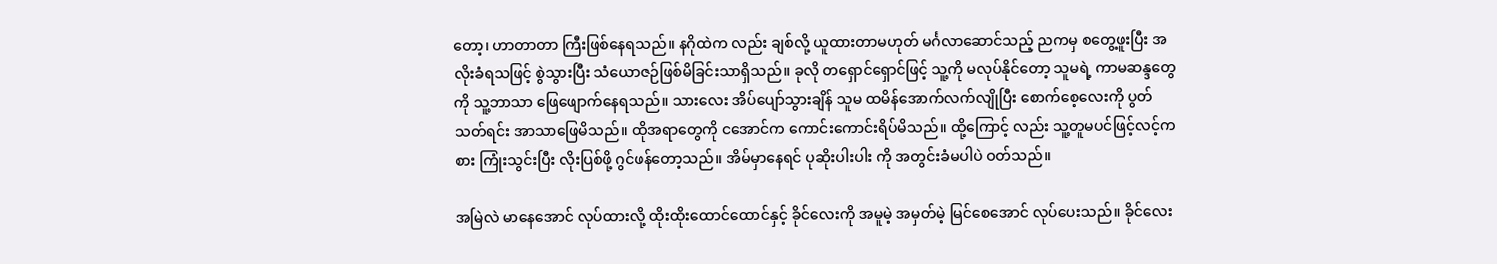တော့၊ ဟာတာတာ ကြီးဖြစ်နေရသည်။ နဂိုထဲက လည်း ချစ်လို့ ယူထားတာမဟုတ် မင်္ဂလာဆောင်သည့် ညကမှ စတွေ့ဖူးပြီး အလိုးခံရသဖြင့် စွဲသွားပြီး သံယောဇဉ်ဖြစ်မိခြင်းသာရှိသည်။ ခုလို တရှောင်ရှောင်ဖြင့် သူ့ကို မလုပ်နိုင်တော့ သူမရဲ့ ကာမဆန္ဒတွေကို သူ့ဘာသာ ဖြေဖျောက်နေရသည်။ သားလေး အိပ်ပျော်သွားချိန် သူမ ထမိန်အောက်လက်လျိုပြီး စောက်စေ့လေးကို ပွတ်သတ်ရင်း အာသာဖြေမိသည်။ ထိုအရာတွေကို ငအောင်က ကောင်းကောင်းရိပ်မိသည်။ ထို့ကြောင့် လည်း သူ့တူမပင်ဖြင့်လင့်ကစား ကြုံးသွင်းပြီး လိုးပြစ်ဖို့ ဂွင်ဖန်တော့သည်။ အိမ်မှာနေရင် ပုဆိုးပါးပါး ကို အတွင်းခံမပါပဲ ဝတ်သည်။

အမြဲလဲ မာနေအောင် လုပ်ထားလို့ ထိုးထိုးထောင်ထောင်နှင့် ခိုင်လေးကို အမူမဲ့ အမှတ်မဲ့ မြင်စေအောင် လုပ်ပေးသည်။ ခိုင်လေး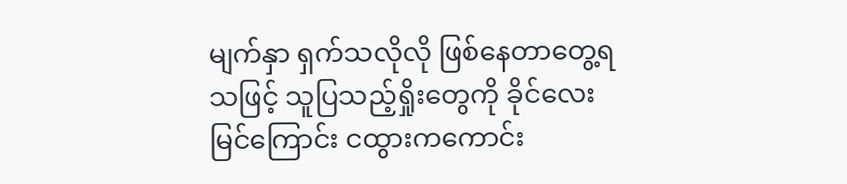မျက်နှာ ရှက်သလိုလို ဖြစ်နေတာတွေ့ရသဖြင့် သူပြသည့်ရှိုးတွေကို ခိုင်လေး မြင်ကြောင်း ငထွားကကောင်း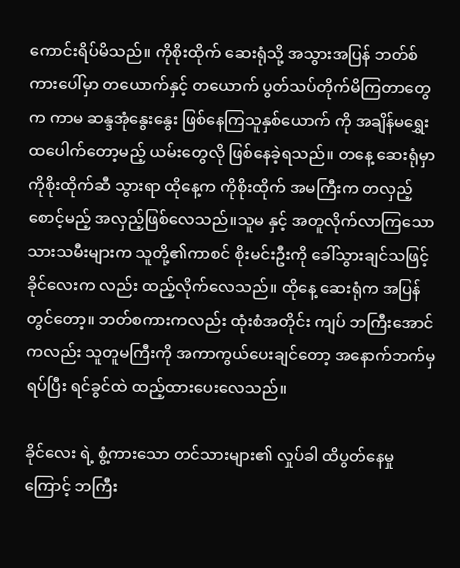ကောင်းရိပ်မိသည်။ ကိုစိုးထိုက် ဆေးရုံသို့ အသွားအပြန် ဘတ်စ်ကားပေါ်မှာ တယောက်နှင့် တယောက် ပွတ်သပ်တိုက်မိကြတာတွေက ကာမ ဆန္ဒအုံနွေးနွေး ဖြစ်နေကြသူနှစ်ယောက် ကို အချိန်မရွှေးထပေါက်တော့မည့် ယမ်းတွေလို ဖြစ်နေခဲ့ရသည်။ တနေ့ ဆေးရုံမှာ ကိုစိုးထိုက်ဆီ သွားရာ ထိုနေ့က ကိုစိုးထိုက် အမကြီးက တလှည့်စောင့်မည့် အလှည့်ဖြစ်လေသည်။သူမ နှင့် အတူလိုက်လာကြသော သားသမီးများက သူတို့၏ကာစင် စိုးမင်းဦးကို ခေါ်သွားချင်သဖြင့် ခိုင်လေးက လည်း ထည့်လိုက်လေသည်။ ထိုနေ့ ဆေးရုံက အပြန်တွင်တော့။ ဘတ်စကားကလည်း ထုံးစံအတိုင်း ကျပ် ဘကြီးအောင်ကလည်း သူတူမကြီးကို အကာကွယ်ပေးချင်တော့ အနောက်ဘက်မှ ရပ်ပြီး ရင်ခွင်ထဲ ထည့်ထားပေးလေသည်။

ခိုင်လေး ရဲ့ စွံ့ကားသော တင်သားများ၏ လှုပ်ခါ ထိပွတ်နေမှုကြောင့် ဘကြီး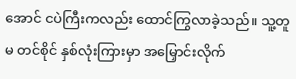အောင် ငပဲကြီးကလည်း ထောင်ကြွလာခဲ့သည်။ သူ့တူမ တင်စိုင် နှစ်လုံးကြားမှာ အမြှောင်းလိုက်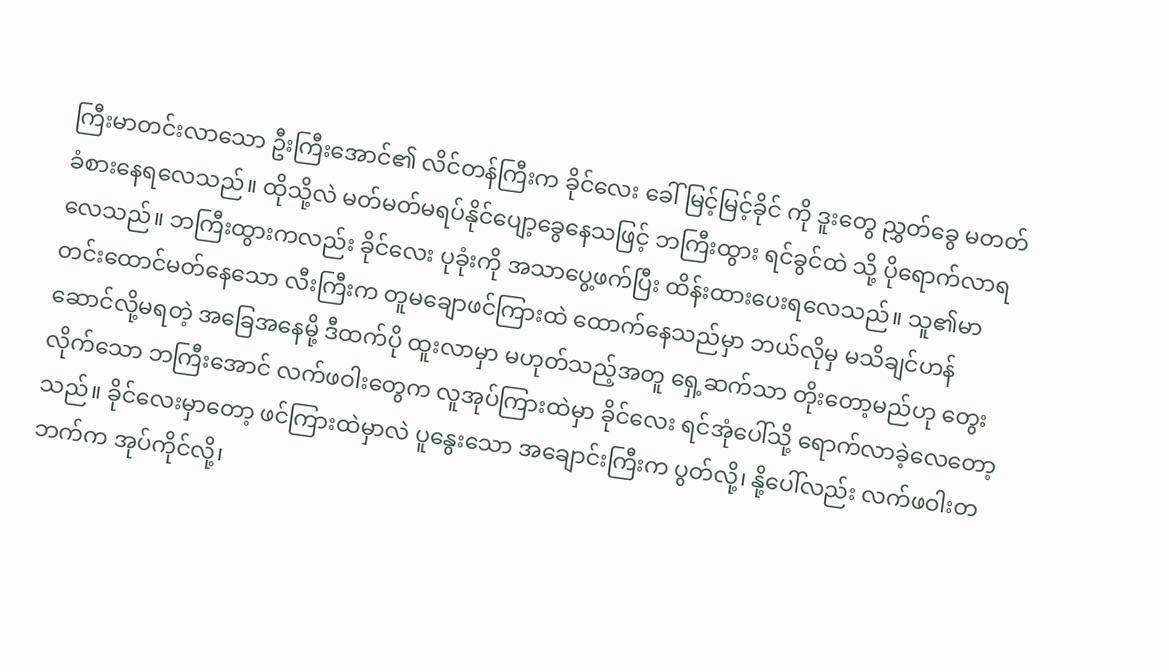ကြီးမာတင်းလာသော ဦးကြီးအောင်၏ လိင်တန်ကြီးက ခိုင်လေး ခေါ် မြင့်မြင့်ခိုင် ကို ဒူးတွေ ညွှတ်ခွေ မတတ်ခံစားနေရလေသည်။ ထိုသို့လဲ မတ်မတ်မရပ်နိုင်ပျော့ခွေနေသဖြင့် ဘကြီးထွား ရင်ခွင်ထဲ သို့ ပိုရောက်လာရလေသည်။ ဘကြီးထွားကလည်း ခိုင်လေး ပုခုံးကို အသာပွေ့ဖက်ပြီး ထိန်းထားပေးရလေသည်။ သူ၏မာတင်းထောင်မတ်နေသော လီးကြီးက တူမချောဖင်ကြားထဲ ထောက်နေသည်မှာ ဘယ်လိုမှ မသိချင်ဟန်ဆောင်လို့မရတဲ့ အခြေအနေမို့ ဒီထက်ပို ထူးလာမှာ မဟုတ်သည့်အတူ ရှေ့ဆက်သာ တိုးတော့မည်ဟု တွေးလိုက်သော ဘကြီးအောင် လက်ဖဝါးတွေက လူအုပ်ကြားထဲမှာ ခိုင်လေး ရင်အုံပေါ်သို့ ရောက်လာခဲ့လေတော့သည်။ ခိုင်လေးမှာတော့ ဖင်ကြားထဲမှာလဲ ပူနွေးသော အချောင်းကြီးက ပွတ်လို့၊ နို့ပေါ်လည်း လက်ဖဝါးတဘက်က အုပ်ကိုင်လို့၊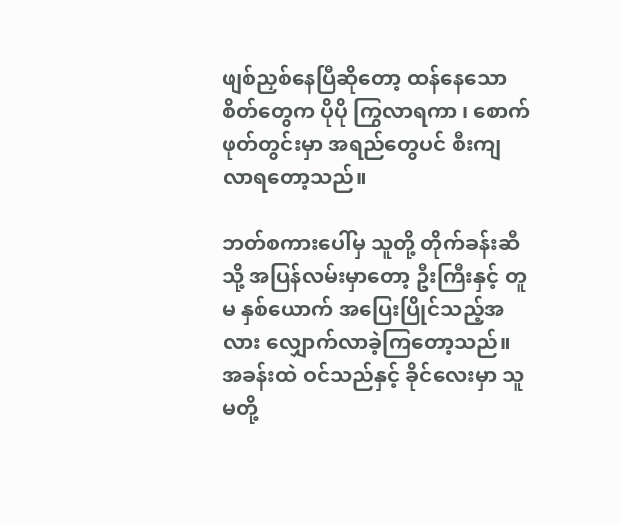ဖျစ်ညှစ်နေပြီဆိုတော့ ထန်နေသော စိတ်တွေက ပိုပို ကြွလာရကာ ၊ စောက်ဖုတ်တွင်းမှာ အရည်တွေပင် စီးကျလာရတော့သည်။

ဘတ်စကားပေါ်မှ သူတို့ တိုက်ခန်းဆီ သို့ အပြန်လမ်းမှာတော့ ဦးကြီးနှင့် တူမ နှစ်ယောက် အပြေးပြိုင်သည့်အလား လျှောက်လာခဲ့ကြတော့သည်။ အခန်းထဲ ဝင်သည်နှင့် ခိုင်လေးမှာ သူမတို့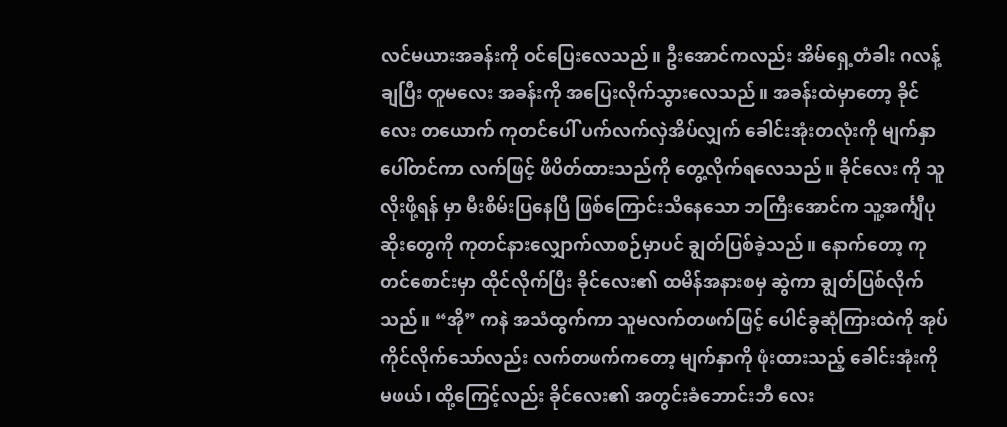လင်မယားအခန်းကို ဝင်ပြေးလေသည်။ ဦးအောင်ကလည်း အိမ်ရှေ့တံခါး ဂလန့်ချပြီး တူမလေး အခန်းကို အပြေးလိုက်သွားလေသည်။ အခန်းထဲမှာတော့ ခိုင်လေး တယောက် ကုတင်ပေါ် ပက်လက်လှဲအိပ်လျှက် ခေါင်းအုံးတလုံးကို မျက်နှာပေါ်တင်ကာ လက်ဖြင့် ဖိပိတ်ထားသည်ကို တွေ့လိုက်ရလေသည်။ ခိုင်လေး ကို သူလိုးဖို့ရန် မှာ မီးစိမ်းပြနေပြီ ဖြစ်ကြောင်းသိနေသော ဘကြီးအောင်က သူ့အင်္ကျီပုဆိုးတွေကို ကုတင်နားလျှောက်လာစဉ်မှာပင် ချွတ်ပြစ်ခဲ့သည်။ နောက်တော့ ကုတင်စောင်းမှာ ထိုင်လိုက်ပြီး ခိုင်လေး၏ ထမိန်အနားစမှ ဆွဲကာ ချွတ်ပြစ်လိုက်သည်။ “အို” ကနဲ အသံထွက်ကာ သူမလက်တဖက်ဖြင့် ပေါင်ခွဆုံကြားထဲကို အုပ်ကိုင်လိုက်သော်လည်း လက်တဖက်ကတော့ မျက်နှာကို ဖုံးထားသည့် ခေါင်းအုံးကို မဖယ်၊ ထို့ကြေင့်လည်း ခိုင်လေး၏ အတွင်းခံဘောင်းဘီ လေး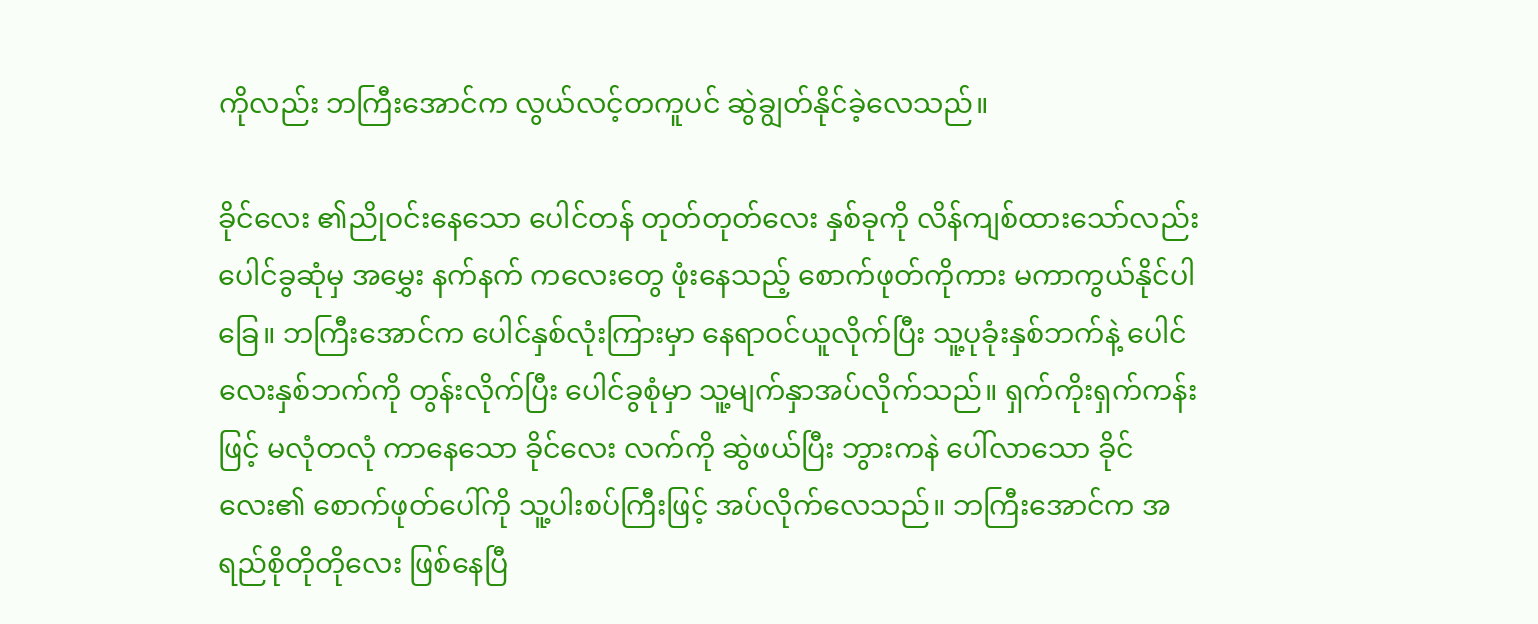ကိုလည်း ဘကြီးအောင်က လွယ်လင့်တကူပင် ဆွဲချွတ်နိုင်ခဲ့လေသည်။

ခိုင်လေး ၏ညိုဝင်းနေသော ပေါင်တန် တုတ်တုတ်လေး နှစ်ခုကို လိန်ကျစ်ထားသော်လည်း ပေါင်ခွဆုံမှ အမွှေး နက်နက် ကလေးတွေ ဖုံးနေသည့် စောက်ဖုတ်ကိုကား မကာကွယ်နိုင်ပါခြေ။ ဘကြီးအောင်က ပေါင်နှစ်လုံးကြားမှာ နေရာဝင်ယူလိုက်ပြီး သူ့ပုခုံးနှစ်ဘက်နဲ့ ပေါင်လေးနှစ်ဘက်ကို တွန်းလိုက်ပြီး ပေါင်ခွစုံမှာ သူ့မျက်နှာအပ်လိုက်သည်။ ရှက်ကိုးရှက်ကန်းဖြင့် မလုံတလုံ ကာနေသော ခိုင်လေး လက်ကို ဆွဲဖယ်ပြီး ဘွားကနဲ ပေါ်လာသော ခိုင်လေး၏ စောက်ဖုတ်ပေါ်ကို သူ့ပါးစပ်ကြီးဖြင့် အပ်လိုက်လေသည်။ ဘကြီးအောင်က အရည်စိုတိုတိုလေး ဖြစ်နေပြီ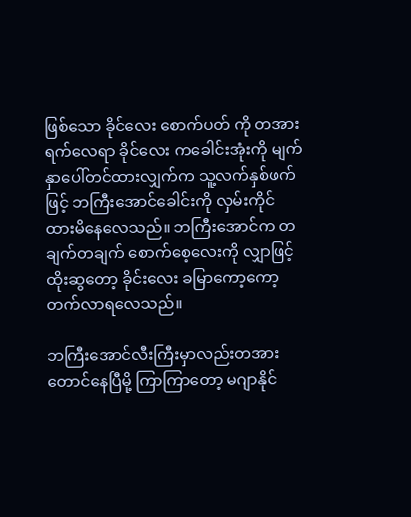ဖြစ်သော ခိုင်လေး စောက်ပတ် ကို တအားရက်လေရာ ခိုင်လေး ကခေါင်းအုံးကို မျက်နှာပေါ်တင်ထားလျှက်က သူ့လက်နှစ်ဖက်ဖြင့် ဘကြီးအောင်ခေါင်းကို လှမ်းကိုင်ထားမိနေလေသည်။ ဘကြီးအောင်က တချက်တချက် စောက်စေ့လေးကို လျှာဖြင့် ထိုးဆွတော့ ခိုင်းလေး ခမြာကော့ကော့တက်လာရလေသည်။

ဘကြီးအောင်လီးကြီးမှာလည်းတအားတောင်နေပြီမို့ ကြာကြာတော့ မဂျာနိုင်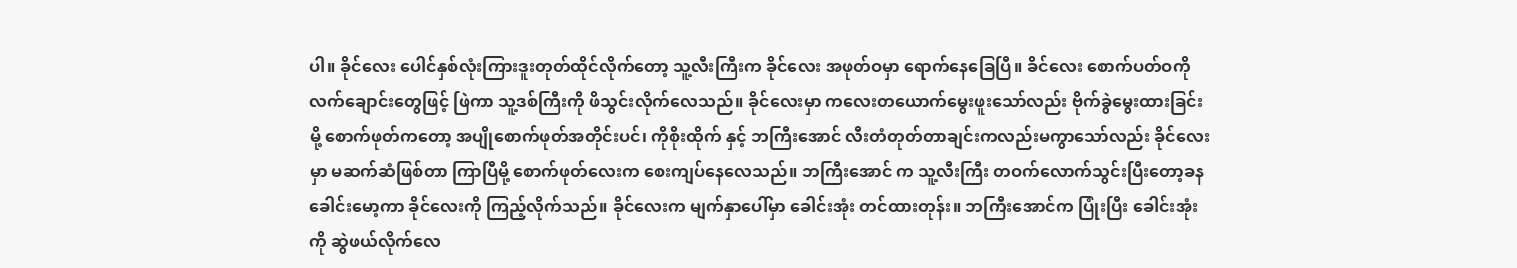ပါ။ ခိုင်လေး ပေါင်နှစ်လုံးကြားဒူးတုတ်ထိုင်လိုက်တော့ သူ့လီးကြီးက ခိုင်လေး အဖုတ်ဝမှာ ရောက်နေခြေပြီ။ ခိင်လေး စောက်ပတ်ဝကို လက်ချောင်းတွေဖြင့် ဖြဲကာ သူ့ဒစ်ကြီးကို ဖိသွင်းလိုက်လေသည်။ ခိုင်လေးမှာ ကလေးတယောက်မွေးဖူးသော်လည်း ဗိုက်ခွဲမွေးထားခြင်းမို့ စောက်ဖုတ်ကတော့ အပျိုစောက်ဖုတ်အတိုင်းပင်၊ ကိုစိုးထိုက် နှင့် ဘကြီးအောင် လီးတံတုတ်တာချင်းကလည်းမကွာသော်လည်း ခိုင်လေးမှာ မဆက်ဆံဖြစ်တာ ကြာပြီမို့ စောက်ဖုတ်လေးက စေးကျပ်နေလေသည်။ ဘကြီးအောင် က သူ့လီးကြီး တဝက်လောက်သွင်းပြီးတော့ခန ခေါင်းမော့ကာ ခိုင်လေးကို ကြည့်လိုက်သည်။ ခိုင်လေးက မျက်နှာပေါ်မှာ ခေါင်းအုံး တင်ထားတုန်း။ ဘကြီးအောင်က ပြုံးပြီး ခေါင်းအုံးကို ဆွဲဖယ်လိုက်လေ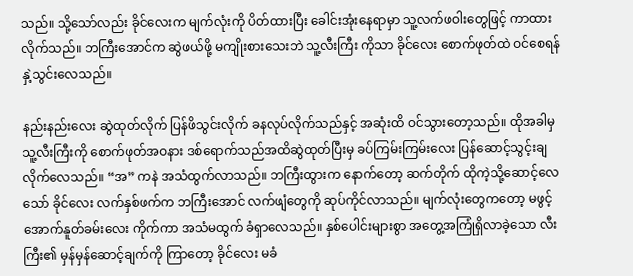သည်။ သို့သော်လည်း ခိုင်လေးက မျက်လုံးကို ပိတ်ထားပြီး ခေါင်းအုံးနေရာမှာ သူ့လက်ဖဝါးတွေဖြင့် ကာထားလိုက်သည်။ ဘကြီးအောင်က ဆွဲဖယ်ဖို့ မကျိုးစားသေးဘဲ သူ့လီးကြီး ကိုသာ ခိုင်လေး စောက်ဖုတ်ထဲ ဝင်စေရန် နှဲ့သွင်းလေသည်။

နည်းနည်းလေး ဆွဲထုတ်လိုက် ပြန်ဖိသွင်းလိုက် ခနလုပ်လိုက်သည်နှင့် အဆုံးထိ ဝင်သွားတော့သည်။ ထိုအခါမှ သူ့လီးကြီးကို စောက်ဖုတ်အဝနား ဒစ်ရောက်သည်အထိဆွဲထုတ်ပြီးမှ ခပ်ကြမ်းကြမ်းလေး ပြန်ဆောင့်သွင့်းချလိုက်လေသည်။ “အ” ကနဲ အသံထွက်လာသည်။ ဘကြီးထွားက နောက်တော့ ဆက်တိုက် ထိုကဲ့သို့ဆောင့်လေသော် ခိုင်လေး လက်နှစ်ဖက်က ဘကြီးအောင် လက်ဖျံတွေကို ဆုပ်ကိုင်လာသည်။ မျက်လုံးတွေကတော့ မဖွင့် အောက်နူတ်ခမ်းလေး ကိုက်ကာ အသံမထွက် ခံရှာလေသည်။ နှစ်ပေါင်းများစွာ အတွေ့အကြုံရှိလာခဲ့သော လီးကြီး၏ မှန်မှန်ဆောင့်ချက်ကို ကြာတော့ ခိုင်လေး မခံ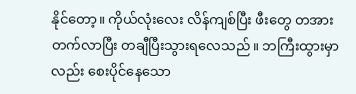နိုင်တော့။ ကိုယ်လုံးလေး လိန်ကျစ်ပြီး ဖီးတွေ တအားတက်လာပြီး တချီပြီးသွားရလေသည်။ ဘကြီးထွားမှာလည်း စေးပိုင်နေသော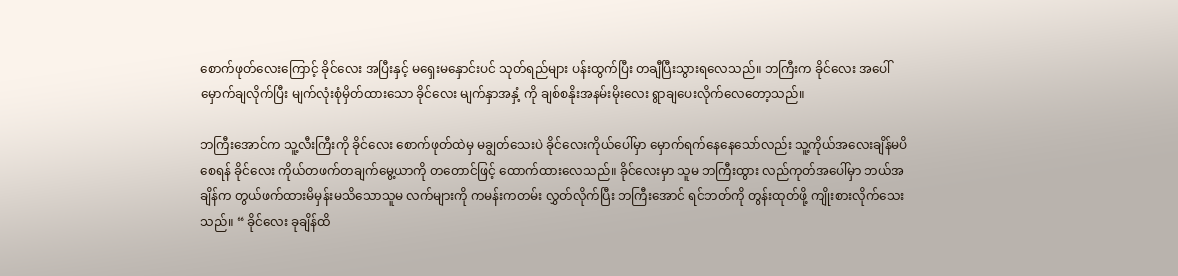စောက်ဖုတ်လေးကြောင့် ခိုင်လေး အပြီးနှင့် မရှေးမနှောင်းပင် သုတ်ရည်များ ပန်းထွက်ပြီး တချီပြီးသွားရလေသည်။ ဘကြီးက ခိုင်လေး အပေါ်မှောက်ချလိုက်ပြီး မျက်လုံးစုံမှိတ်ထားသော ခိုင်လေး မျက်နှာအနှံ့ ကို ချစ်စနိုးအနမ်းမိုးလေး ရွာချပေးလိုက်လေတော့သည်။

ဘကြီးအောင်က သူ့လီးကြီးကို ခိုင်လေး စောက်ဖုတ်ထဲမှ မချွတ်သေးပဲ ခိုင်လေးကိုယ်ပေါ်မှာ မှောက်ရက်နေနေသော်လည်း သူ့ကိုယ်အလေးချိန်မပိစေရန် ခိုင်လေး ကိုယ်တဖက်တချက်မွေ့ယာကို တတောင်ဖြင့် ထောက်ထားလေသည်။ ခိုင်လေးမှာ သူမ ဘကြီးထွား လည်ကုတ်အပေါ်မှာ ဘယ်အချိန်က တွယ်ဖက်ထားမိမှန်းမသိသောသူမ လက်များကို ကမန်းကတမ်း လွှတ်လိုက်ပြီး ဘကြီးအောင် ရင်ဘတ်ကို တွန်းထုတ်ဖို့ ကျိုးစားလိုက်သေးသည်။ “ ခိုင်လေး ခုချိန်ထိ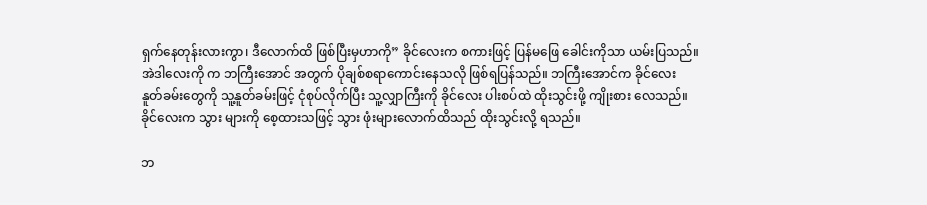ရှက်နေတုန်းလားကွာ၊ ဒီလောက်ထိ ဖြစ်ပြီးမှဟာကို” ခိုင်လေးက စကားဖြင့် ပြန်မဖြေ ခေါင်းကိုသာ ယမ်းပြသည်။ အဲဒါလေးကို က ဘကြီးအောင် အတွက် ပိုချစ်စရာကောင်းနေသလို ဖြစ်ရပြန်သည်။ ဘကြီးအောင်က ခိုင်လေး နူတ်ခမ်းတွေကို သူ့နူတ်ခမ်းဖြင့် ငုံစုပ်လိုက်ပြီး သူ့လျှာကြီးကို ခိုင်လေး ပါးစပ်ထဲ ထိုးသွင်းဖို့ ကျိုးစား လေသည်။ ခိုင်လေးက သွား များကို စေ့ထားသဖြင့် သွား ဖုံးများလောက်ထိသည် ထိုးသွင်းလို့ ရသည်။

ဘ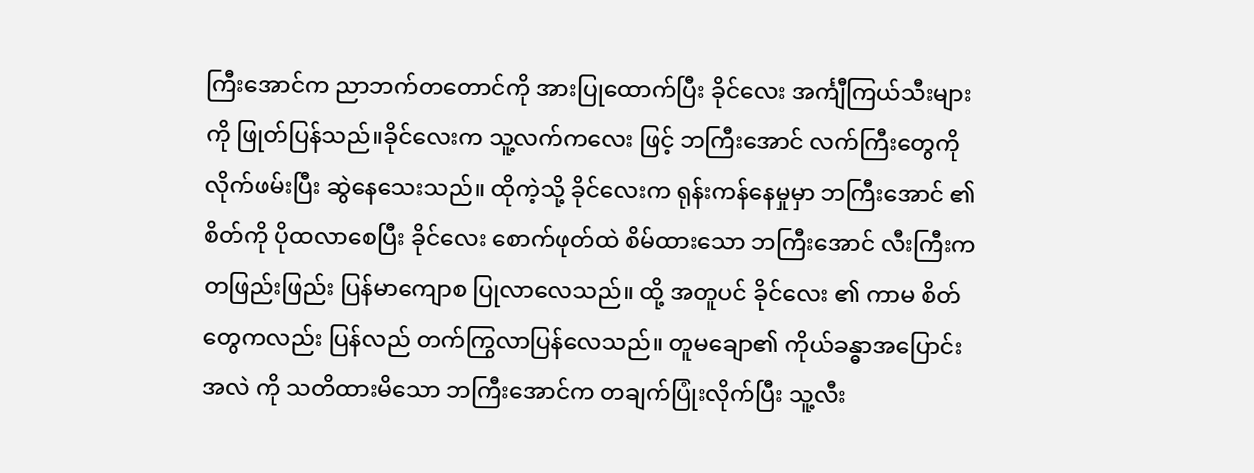ကြီးအောင်က ညာဘက်တတောင်ကို အားပြုထောက်ပြီး ခိုင်လေး အင်္ကျီကြယ်သီးများကို ဖြုတ်ပြန်သည်။ခိုင်လေးက သူ့လက်ကလေး ဖြင့် ဘကြီးအောင် လက်ကြီးတွေကို လိုက်ဖမ်းပြီး ဆွဲနေသေးသည်။ ထိုကဲ့သို့ ခိုင်လေးက ရုန်းကန်နေမှုမှာ ဘကြီးအောင် ၏ စိတ်ကို ပိုထလာစေပြီး ခိုင်လေး စောက်ဖုတ်ထဲ စိမ်ထားသော ဘကြီးအောင် လီးကြီးက တဖြည်းဖြည်း ပြန်မာကျောစ ပြုလာလေသည်။ ထို့ အတူပင် ခိုင်လေး ၏ ကာမ စိတ်တွေကလည်း ပြန်လည် တက်ကြွလာပြန်လေသည်။ တူမချော၏ ကိုယ်ခန္ဓာအပြောင်းအလဲ ကို သတိထားမိသော ဘကြီးအောင်က တချက်ပြုံးလိုက်ပြီး သူ့လီး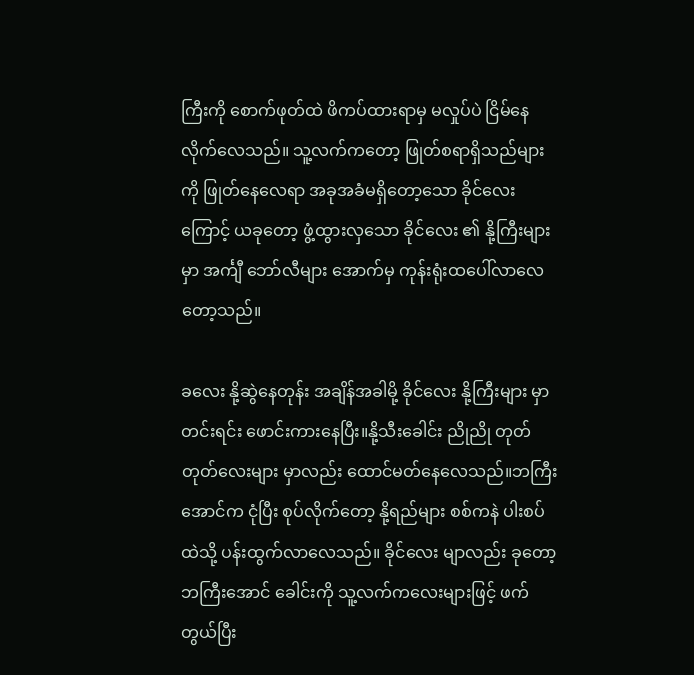ကြီးကို စောက်ဖုတ်ထဲ ဖိကပ်ထားရာမှ မလှုပ်ပဲ ငြိမ်နေလိုက်လေသည်။ သူ့လက်ကတော့ ဖြုတ်စရာရှိသည်များကို ဖြုတ်နေလေရာ အခုအခံမရှိတော့သော ခိုင်လေး ကြောင့် ယခုတော့ ဖွံ့ထွားလှသော ခိုင်လေး ၏ နို့ကြီးများ မှာ အင်္ကျီ ဘော်လီများ အောက်မှ ကုန်းရုံးထပေါ်လာလေတော့သည်။

ခလေး နို့ဆွဲနေတုန်း အချိန်အခါမို့ ခိုင်လေး နို့ကြီးများ မှာ တင်းရင်း ဖောင်းကားနေပြီး။နို့သီးခေါင်း ညိုညို တုတ်တုတ်လေးများ မှာလည်း ထောင်မတ်နေလေသည်။ဘကြီးအောင်က ငုံပြီး စုပ်လိုက်တော့ နို့ရည်များ စစ်ကနဲ ပါးစပ်ထဲသို့ ပန်းထွက်လာလေသည်။ ခိုင်လေး မျာလည်း ခုတော့ ဘကြီးအောင် ခေါင်းကို သူ့လက်ကလေးများဖြင့် ဖက်တွယ်ပြီး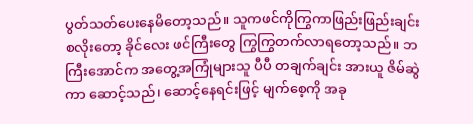ပွတ်သတ်ပေးနေမိတော့သည်။ သူကဖင်ကိုကြွကာဖြည်းဖြည်းချင်း စလိုးတော့ ခိုင်လေး ဖင်ကြီးတွေ ကြွကြွတက်လာရတော့သည်။ ဘကြီးအောင်က အတွေ့အကြုံများသူ ပီပီ တချက်ချင်း အားယူ ဇိမ်ဆွဲကာ ဆောင့်သည်၊ ဆောင့်နေရင်းဖြင့် မျက်စေ့ကို အခု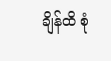ချိန်ထိ စုံ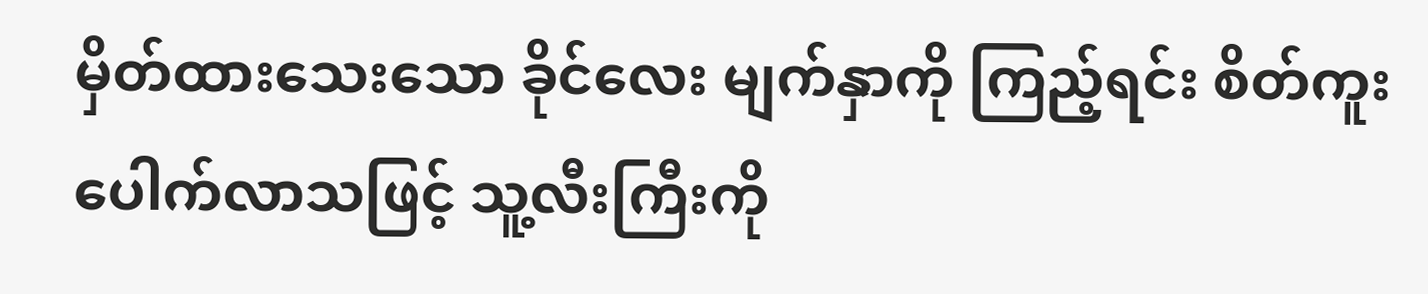မှိတ်ထားသေးသော ခိုင်လေး မျက်နှာကို ကြည့်ရင်း စိတ်ကူးပေါက်လာသဖြင့် သူ့လီးကြီးကို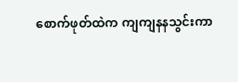စောက်ဖုတ်ထဲက ကျကျနနသွင်းကာ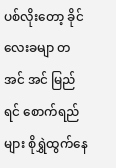ပစ်လိုးတော့ ခိုင်လေးခမျာ တအင် အင် မြည်ရင် စောက်ရည်များ စိုရွှဲထွက်နေ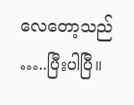လေတော့သည် …..ပြီးပါပြီ။